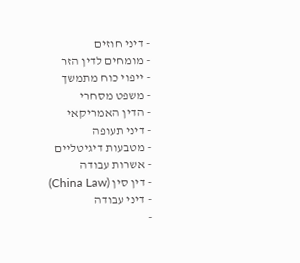- דיני חוזים
- מומחים לדין הזר
- ייפוי כוח מתמשך
- משפט מסחרי
- הדין האמריקאי
- דיני תעופה
- מטבעות דיגיטליים
- אשרות עבודה
- דין סין (China Law)
- דיני עבודה
-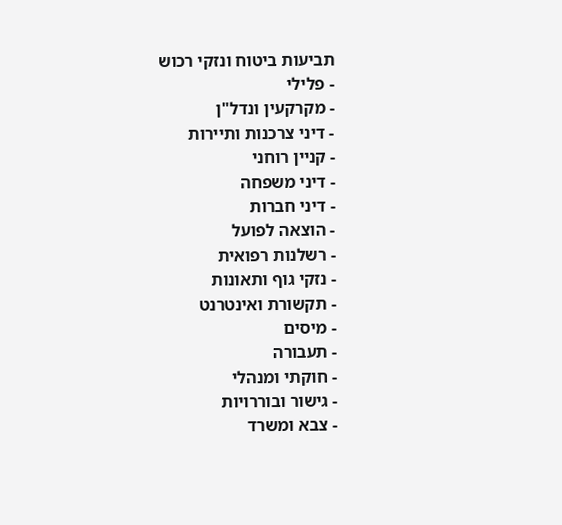תביעות ביטוח ונזקי רכוש
- פלילי
- מקרקעין ונדל"ן
- דיני צרכנות ותיירות
- קניין רוחני
- דיני משפחה
- דיני חברות
- הוצאה לפועל
- רשלנות רפואית
- נזקי גוף ותאונות
- תקשורת ואינטרנט
- מיסים
- תעבורה
- חוקתי ומנהלי
- גישור ובוררויות
- צבא ומשרד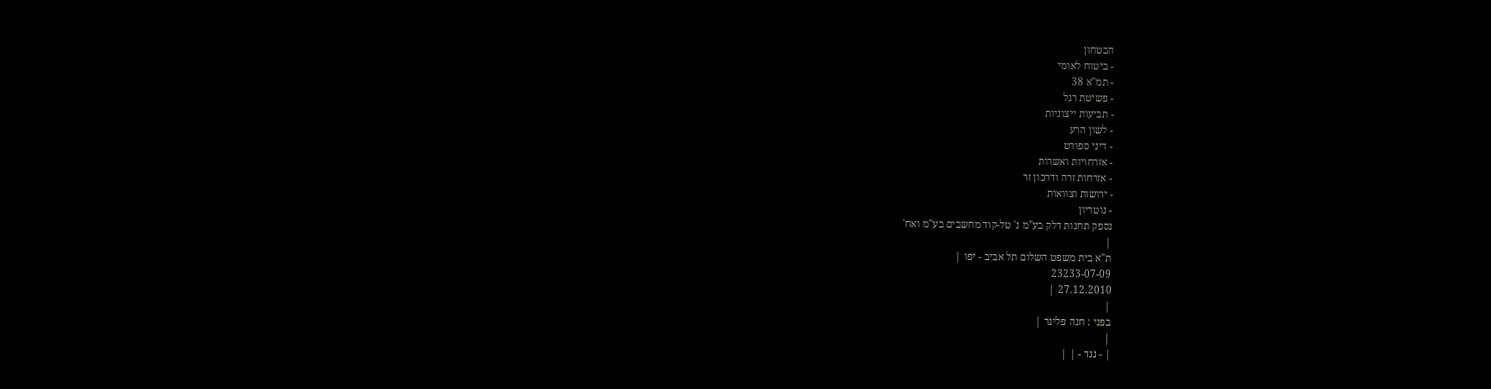הבטחון
- ביטוח לאומי
- תמ"א 38
- פשיטת רגל
- תביעות ייצוגיות
- לשון הרע
- דיני ספורט
- אזרחויות ואשרות
- אזרחות זרה ודרכון זר
- ירושות וצוואות
- נוטריון
נספק תחנות דלק בע"מ נ' טל-קוד מחשבים בע"מ ואח'
|
ת"א בית משפט השלום תל אביב - יפו |
23233-07-09
27.12.2010 |
|
בפני : חנה פלינר |
|
| - נגד - | |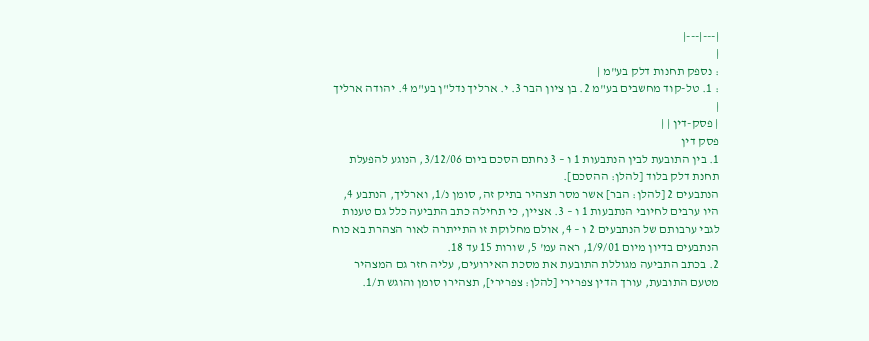|---|---|
|
: נספק תחנות דלק בע"מ |
: 1. טל-קוד מחשבים בע"מ 2. בן ציון הבר 3. י. ארליך נדל"ן בע"מ 4. יהודה ארליך |
| פסק-דין | |
פסק דין
1. בין התובעת לבין הנתבעות 1 ו – 3 נחתם הסכם ביום 3/12/06, הנוגע להפעלת תחנת דלק בלוד [להלן: ההסכם].
הנתבעים 2 [להלן: הבר] אשר מסר תצהיר בתיק זה, סומן נ/1, וארליך, הנתבע 4, היו ערבים לחיובי הנתבעות 1 ו – 3. אציין, כי תחילה כתב התביעה כלל גם טענות לגבי ערבותם של הנתבעים 2 ו – 4, אולם מחלוקת זו התייתרה לאור הצהרת בא כוח הנתבעים בדיון מיום 1/9/01, ראה עמ' 5, שורות 15 עד 18.
2. בכתב התביעה מגוללת התובעת את מסכת האירועים, עליה חזר גם המצהיר מטעם התובעת, עורך הדין צפרירי [להלן: צפרירי], תצהירו סומן והוגש ת/1.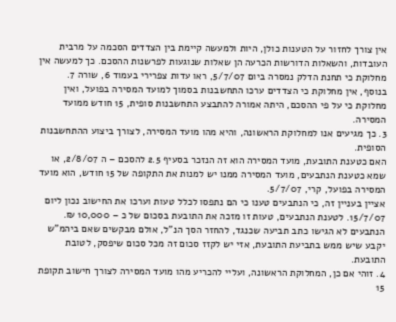אין צורך לחזור על הטענות כולן, היות ולמעשה קיימת בין הצדדים הסכמה על מרבית העובדות, והשאלות הדורשות הכרעה הן שאלות שנוגעות לפרשנות ההסכם. כך למעשה אין מחלוקת כי תחנת הדלק נמסרה ביום 5/7/07, ראו עדות צפרירי בעמוד 6, שורה 7.
בנוסף, אין מחלוקת כי הצדדים ערכו התחשבנות בסמוך למועד המסירה בפועל, ואין מחלוקת כי על פי ההסכם, היתה אמורה להתבצע התחשבנות סופית, 15 חודש ממועד המסירה.
3. כך מגיעים אנו למחלוקת הראשונה, והיא מהו מועד המסירה, לצורך ביצוע ההתחשבנות הסופית.
האם כטענת התובעת, מועד המסירה הוא זה הנזכר בסעיף 2.5 להסכם – ה 2/8/07, או שמא כטענת הנתבעים, מועד המסירה ממנו יש למנות את התקופה של 15 חודש, הוא מועד המסירה בפועל, קרי, 5/7/07.
אציין בעניין זה, כי הנתבעים טענו כי הם נתפסו לכלל טעות וערכו את החישוב נכון ליום 15/7/07. לטענת הנתבעים, טעות זו מזכה את התובעת בסכום של כ – 10,000 ₪. הנתבעים לא הגישו כתב תביעה שכנגד, להחזר הסך הנ"ל, אולם מבקשים שאם ביהמ"ש יקבע שיש ממש בתביעת התובעת, אזי יש לקזז סכום זה מכל סכום שיפסק, לטובת התובעת.
4. זוהי אם כן, המחלוקת הראשונה, ועליי להכריע מהו מועד המסירה לצורך חישוב תקופת 15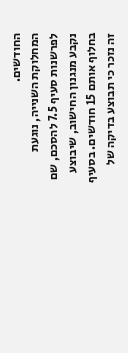החודשים.
המחלוקת השנייה, נוגעת לפרשנות סעיף 7.5 להסכם, שם נקבע מנגנון החישוב, שיבוצע בחלוף אותם 15 חודשים. בסעיף זה נזכר כי תבוצע בדיקה של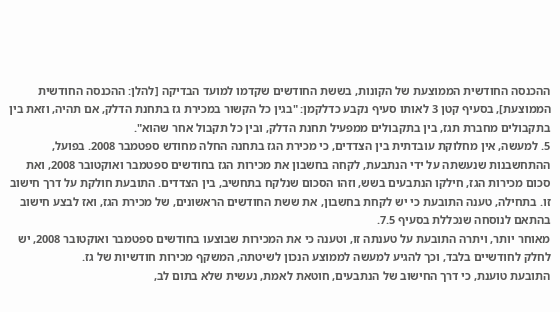ההכנסה החודשית הממוצעת של הקונות, בששת החודשים שקדמו למועד הבדיקה [להלן: ההכנסה החודשית הממוצעת], בסעיף קטן 3 לאותו סעיף נקבע כדלקמן: "בגין כל הקשור במכירת גז בתחנת הדלק, אם תהיה, וזאת בין בתקבולים מחברת תגז, בין בתקבולים ממפעיל תחנת הדלק, ובין כל תקבול אחר שהוא".
5. למעשה, אין מחלוקת עובדתית בין הצדדים, כי מכירת הגז בתחנה החלה מחודש ספטמבר 2008. בפועל, ההתחשבנות שנעשתה על ידי הנתבעת, לקחה בחשבון את מכירות הגז בחודשים ספטמבר ואוקטובר 2008, ואת סכום מכירות הגז, חילקו הנתבעים בשש, וזהו הסכום שנלקח בתחשיב, בין הצדדים. התובעת חולקת על דרך חישוב זו. בתחילה, טענה התובעת כי יש לקחת בחשבון, את ששת החודשים הראשונים, של מכירת הגז, ואז לבצע חישוב בהתאם לנוסחה שנכללת בסעיף 7.5.
מאוחר יותר, ויתרה התובעת על טענתה זו, וטענה כי את המכירות שבוצעו בחודשים ספטמבר ואוקטובר 2008, יש לחלק לחודשיים בלבד, וכך להגיע למעשה לממוצע הנכון לשיטתה, המשקף מכירות חודשיות של גז.
התובעת טוענת, כי דרך החישוב של הנתבעים, חוטאת לאמת, נעשית שלא בתום לב,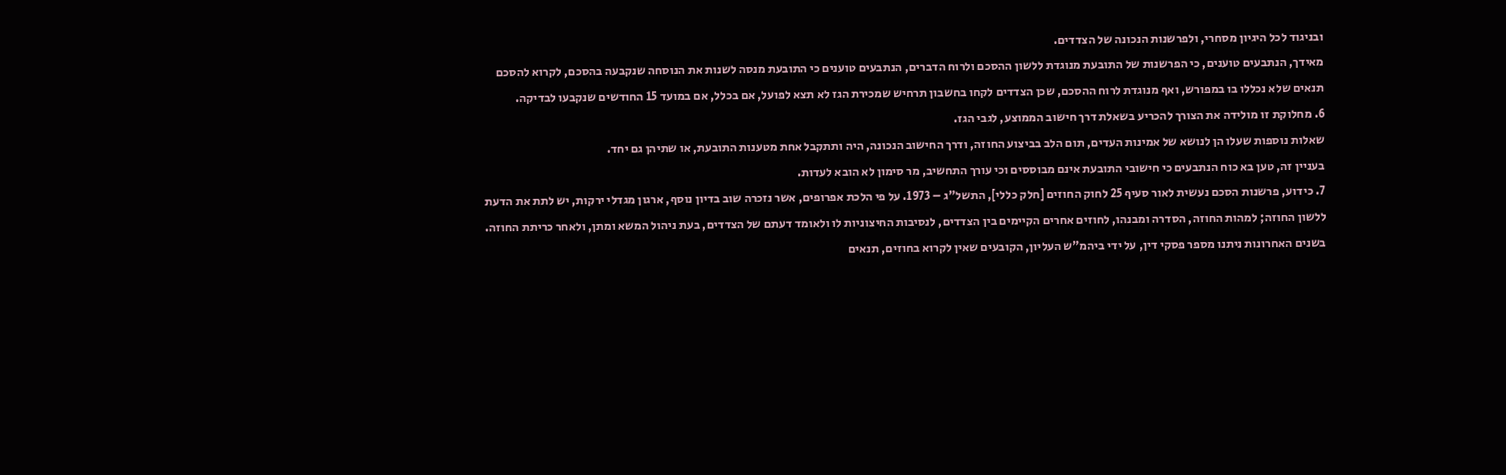ובניגוד לכל היגיון מסחרי, ולפרשנות הנכונה של הצדדים.
מאידך, הנתבעים טוענים, כי הפרשנות של התובעת מנוגדת ללשון ההסכם ולרוח הדברים, הנתבעים טוענים כי התובעת מנסה לשנות את הנוסחה שנקבעה בהסכם, לקרוא להסכם תנאים שלא נכללו בו במפורש, ואף מנוגדת לרוח ההסכם, שכן הצדדים לקחו בחשבון תרחיש שמכירת הגז לא תצא לפועל, אם בכלל, אם במועד 15 החודשים שנקבעו לבדיקה.
6. מחלוקת זו מולידה את הצורך להכריע בשאלת דרך חישוב הממוצע, לגבי הגז.
שאלות נוספות שעלו הן לנושא של אמינות העדים, תום הלב בביצוע החוזה, ודרך החישוב הנכונה, היה ותתקבל אחת מטענות התובעת, או שתיהן גם יחד.
בעניין זה, טען בא כוח הנתבעים כי חישובי התובעת אינם מבוססים וכי עורך התחשיב, מר סימון לא הובא לעדות.
7. כידוע, פרשנות הסכם נעשית לאור סעיף 25 לחוק החוזים [חלק כללי], התשל"ג – 1973. על פי הלכת אפרופים, אשר נזכרה שוב בדיון נוסף, ארגון מגדלי ירקות, יש לתת את הדעת ללשון החוזה; למהות החוזה, הסדרה ומבנהו, לחוזים אחרים הקיימים בין הצדדים, לנסיבות החיצוניות לו ולאומד דעתם של הצדדים, בעת ניהול המשא ומתן, ולאחר כריתת החוזה.
בשנים האחרונות ניתנו מספר פסקי דין, על ידי ביהמ"ש העליון, הקובעים שאין לקרוא בחוזים, תנאים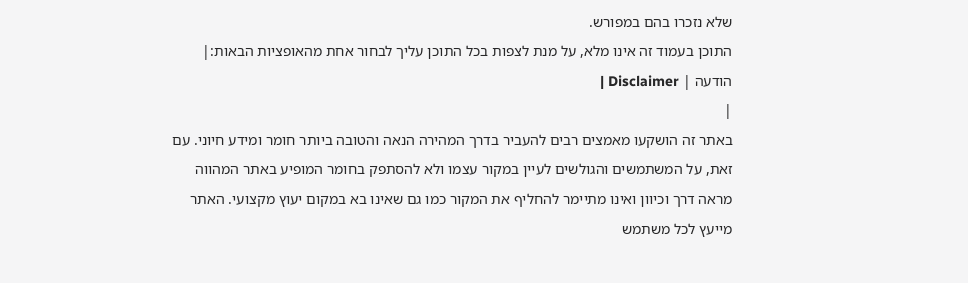שלא נזכרו בהם במפורש.
התוכן בעמוד זה אינו מלא, על מנת לצפות בכל התוכן עליך לבחור אחת מהאופציות הבאות:| הודעה | Disclaimer |
|
באתר זה הושקעו מאמצים רבים להעביר בדרך המהירה הנאה והטובה ביותר חומר ומידע חיוני. עם זאת, על המשתמשים והגולשים לעיין במקור עצמו ולא להסתפק בחומר המופיע באתר המהווה מראה דרך וכיוון ואינו מתיימר להחליף את המקור כמו גם שאינו בא במקום יעוץ מקצועי. האתר מייעץ לכל משתמש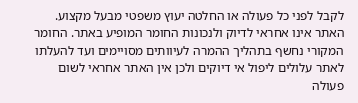לקבל לפני כל פעולה או החלטה יעוץ משפטי מבעל מקצוע. האתר אינו אחראי לדיוק ולנכונות החומר המופיע באתר. החומר המקורי נחשף בתהליך ההמרה לעיוותים מסויימים ועד להעלתו לאתר עלולים ליפול אי דיוקים ולכן אין האתר אחראי לשום פעולה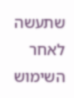שתעשה לאחר השימוש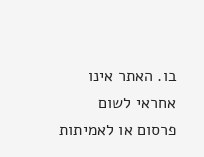בו. האתר אינו אחראי לשום פרסום או לאמיתות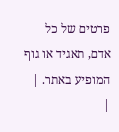פרטים של כל אדם, תאגיד או גוף המופיע באתר. |
|